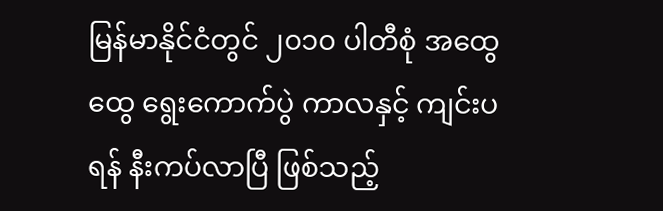မြန်မာနိုင်ငံတွင် ၂၀၁၀ ပါတီစုံ အထွေထွေ ရွေးကောက်ပွဲ ကာလနှင့် ကျင်းပရန် နီးကပ်လာပြီ ဖြစ်သည့်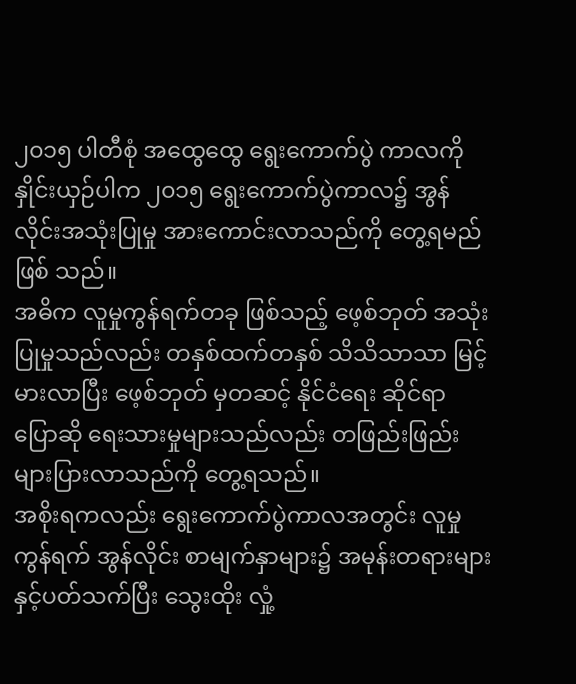၂၀၁၅ ပါတီစုံ အထွေထွေ ရွေးကောက်ပွဲ ကာလကိုနှိုင်းယှဉ်ပါက ၂၀၁၅ ရွေးကောက်ပွဲကာလ၌ အွန်လိုင်းအသုံးပြုမှု အားကောင်းလာသည်ကို တွေ့ရမည်ဖြစ် သည်။
အဓိက လူမှုကွန်ရက်တခု ဖြစ်သည့် ဖေ့စ်ဘုတ် အသုံးပြုမှုသည်လည်း တနှစ်ထက်တနှစ် သိသိသာသာ မြင့်မားလာပြီး ဖေ့စ်ဘုတ် မှတဆင့် နိုင်ငံရေး ဆိုင်ရာ ပြောဆို ရေးသားမှုများသည်လည်း တဖြည်းဖြည်း များပြားလာသည်ကို တွေ့ရသည်။
အစိုးရကလည်း ရွေးကောက်ပွဲကာလအတွင်း လူမှုကွန်ရက် အွန်လိုင်း စာမျက်နှာများ၌ အမုန်းတရားများနှင့်ပတ်သက်ပြီး သွေးထိုး လှုံ့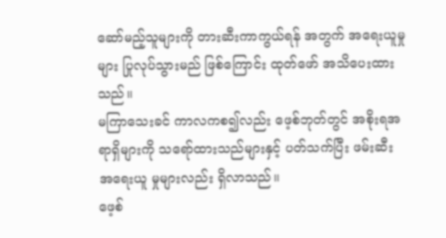ဆော်မည့်သူများကို တားဆီးကာကွယ်ရန် အတွက် အရေးယူမှုများ ပြုလုပ်သွားမည် ဖြစ်ကြောင်း ထုတ်ဖော် အသိပေးထား သည်။
မကြာသေးခင် ကာလကစ၍လည်း ဖေ့စ်ဘုတ်တွင် အစိုးရအရာရှိများကို သရော်ထားသည်များနှင့် ပတ်သက်ပြီး ဖမ်းဆီး အရေးယူ မှုများလည်း ရှိလာသည်။
ဖေ့စ်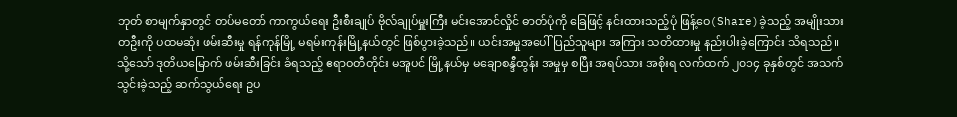ဘုတ် စာမျက်နှာတွင် တပ်မတော် ကာကွယ်ရေး ဦးစီးချုပ် ဗိုလ်ချုပ်မှူးကြီး မင်းအောင်လှိုင် ဓာတ်ပုံကို ခြေဖြင့် နင်းထားသည့်ပုံ ဖြန့်ဝေ(Share)ခဲ့သည့် အမျိုးသားတဦးကို ပထမဆုံး ဖမ်းဆီးမှု ရန်ကုန်မြို့ မရမ်းကုန်းမြို့နယ်တွင် ဖြစ်ပွားခဲ့သည်။ ယင်းအမှုအပေါ် ပြည်သူများ အကြား သတိထားမှု နည်းပါးခဲ့ကြောင်း သိရသည်။
သို့သော် ဒုတိယမြောက် ဖမ်းဆီးခြင်း ခံရသည့် ဧရာဝတီတိုင်း မအူပင် မြို့နယ်မှ မချောစန္ဒီထွန်း အမှုမှ စပြီး အရပ်သား အစိုးရ လက်ထက် ၂၀၁၄ ခုနှစ်တွင် အသက်သွင်းခဲ့သည့် ဆက်သွယ်ရေး ဥပ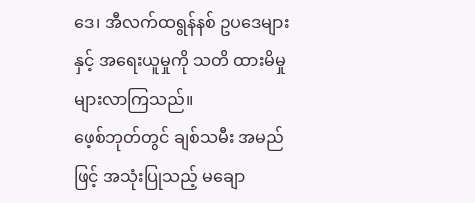ဒေ၊ အီလက်ထရွန်နစ် ဥပဒေများနှင့် အရေးယူမှုကို သတိ ထားမိမှု များလာကြသည်။
ဖေ့စ်ဘုတ်တွင် ချစ်သမီး အမည်ဖြင့် အသုံးပြုသည့် မချော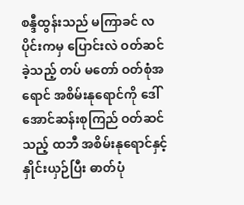စန္ဒီထွန်းသည် မကြာခင် လပိုင်းကမှ ပြောင်းလဲ ဝတ်ဆင်ခဲ့သည့် တပ် မတော် ဝတ်စုံအရောင် အစိမ်းနုရောင်ကို ဒေါ်အောင်ဆန်းစုကြည် ဝတ်ဆင်သည့် ထဘီ အစိမ်းနုရောင်နှင့် နှိုင်းယှဉ်ပြီး ဓာတ်ပုံ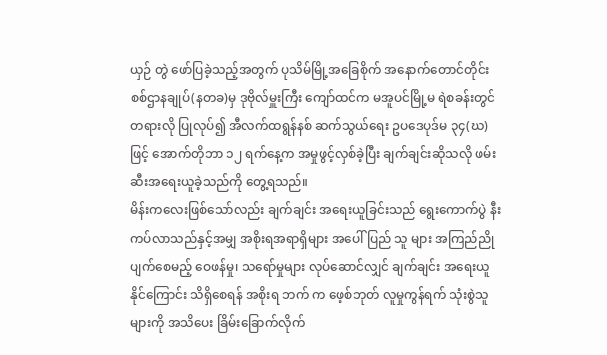ယှဉ် တွဲ ဖော်ပြခဲ့သည့်အတွက် ပုသိမ်မြို့အခြေစိုက် အနောက်တောင်တိုင်း စစ်ဌာနချုပ်(နတခ)မှ ဒုဗိုလ်မှူးကြီး ကျော်ထင်က မအူပင်မြို့မ ရဲစခန်းတွင် တရားလို ပြုလုပ်၍ အီလက်ထရွန်နစ် ဆက်သွယ်ရေး ဥပဒေပုဒ်မ ၃၄(ဃ) ဖြင့် အောက်တိုဘာ ၁၂ ရက်နေ့က အမှုဖွင့်လှစ်ခဲ့ပြီး ချက်ချင်းဆိုသလို ဖမ်းဆီးအရေးယူခဲ့သည်ကို တွေ့ရသည်။
မိန်းကလေးဖြစ်သော်လည်း ချက်ချင်း အရေးယူခြင်းသည် ရွေးကောက်ပွဲ နီးကပ်လာသည်နှင့်အမျှ အစိုးရအရာရှိများ အပေါ် ပြည် သူ များ အကြည်ညိုပျက်စေမည့် ဝေဖန်မှု၊ သရော်မှုများ လုပ်ဆောင်လျှင် ချက်ချင်း အရေးယူနိုင်ကြောင်း သိရှိစေရန် အစိုးရ ဘက် က ဖေ့စ်ဘုတ် လူမှုကွန်ရက် သုံးစွဲသူများကို အသိပေး ခြိမ်းခြောက်လိုက်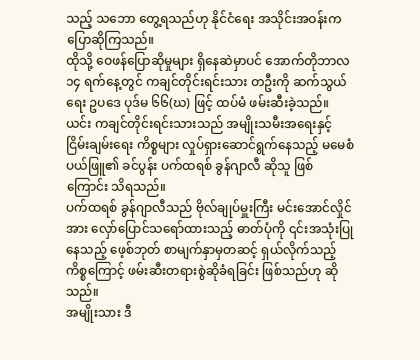သည့် သဘော တွေ့ရသည်ဟု နိုင်ငံရေး အသိုင်းအဝန်းက ပြောဆိုကြသည်။
ထိုသို့ ဝေဖန်ပြောဆိုမှုများ ရှိနေဆဲမှာပင် အောက်တိုဘာလ ၁၄ ရက်နေ့တွင် ကချင်တိုင်းရင်းသား တဦးကို ဆက်သွယ်ရေး ဥပဒေ ပုဒ်မ ၆၆(ဃ) ဖြင့် ထပ်မံ ဖမ်းဆီးခဲ့သည်။
ယင်း ကချင်တိုင်းရင်းသားသည် အမျိုးသမီးအရေးနှင့် ငြိမ်းချမ်းရေး ကိစ္စများ လှုပ်ရှားဆောင်ရွက်နေသည့် မမေစံပယ်ဖြူ၏ ခင်ပွန်း ပက်ထရစ် ခွန်ဂျာလီ ဆိုသူ ဖြစ်ကြောင်း သိရသည်။
ပက်ထရစ် ခွန်ဂျာလီသည် ဗိုလ်ချုပ်မှူးကြီး မင်းအောင်လှိုင်အား လှော်ပြောင်သရော်ထားသည့် ဓာတ်ပုံကို ၎င်းအသုံးပြုနေသည့် ဖေ့စ်ဘုတ် စာမျက်နှာမှတဆင့် ရှယ်လိုက်သည့်ကိစ္စကြောင့် ဖမ်းဆီးတရားစွဲဆိုခံရခြင်း ဖြစ်သည်ဟု ဆိုသည်။
အမျိုးသား ဒီ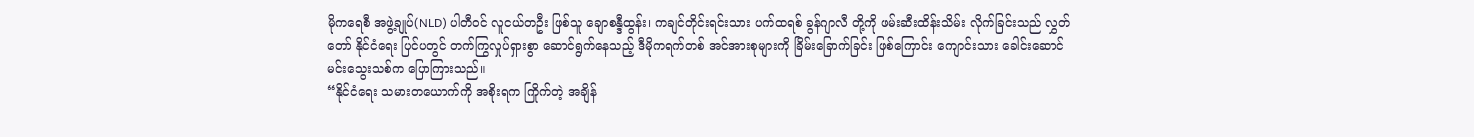မိုကရေစီ အဖွဲ့ချုပ်(NLD) ပါတီဝင် လူငယ်တဦး ဖြစ်သူ ချောစန္ဒီထွန်း၊ ကချင်တိုင်းရင်းသား ပက်ထရစ် ခွန်ဂျာလီ တို့ကို ဖမ်းဆီးထိန်းသိမ်း လိုက်ခြင်းသည် လွှတ်တော် နိုင်ငံရေး ပြင်ပတွင် တက်ကြွလှုပ်ရှားစွာ ဆောင်ရွက်နေသည့် ဒီမိုကရက်တစ် အင်အားစုများကို ခြိမ်းခြောက်ခြင်း ဖြစ်ကြောင်း ကျောင်းသား ခေါင်းဆောင် မင်းသွေးသစ်က ပြောကြားသည်။
“နိုင်ငံရေး သမားတယောက်ကို အစိုးရက ကြိုက်တဲ့ အချိန်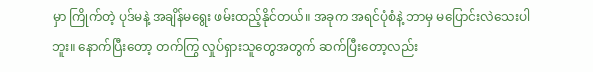မှာ ကြိုက်တဲ့ ပုဒ်မနဲ့ အချိန်မရွေး ဖမ်းထည့်နိုင်တယ်။ အခုက အရင်ပုံစံနဲ့ ဘာမှ မပြောင်းလဲသေးပါဘူး။ နောက်ပြီးတော့ တက်ကြွ လှုပ်ရှားသူတွေအတွက် ဆက်ပြီးတော့လည်း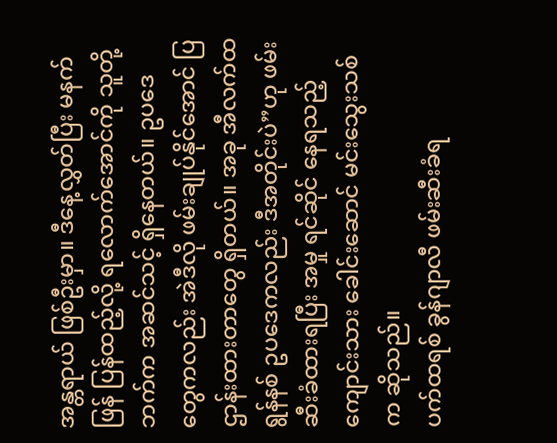အန္တရာယ် ဖြစ်ဦးမှာ။ ဒီနေ့လွှတ်ပြီး မနက်ဖြန် ပြန်ထည့်လို့ ရလောက်အောင်ကို သူတို့ဘက်က အဆင်သင့် ရှိနေတယ်။ ဥပဒေတွေကလည်း အဲဒီလို ဖမ်းချုပ်နိုင်အောင် ပြဌာန်းထားတာတွေ ရှိတယ်။ အခု အီလက်ထရွန်နစ် ဥပဒေကလည်း ဒီအတိုင်းပဲ”ဟု ဖမ်းဆီးခံထားရပြီး အမှု ရင်ဆိုင် နေရသည့် ကျောင်းသား ခေါင်းဆောင် မင်းသွေးသစ် က ဆိုသည်။
ပက်ထရစ် ခွန်ဂျာလီ ဖမ်းဆီးခံရ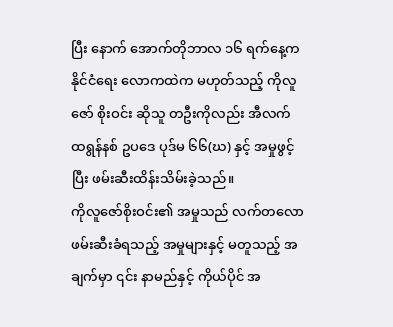ပြီး နောက် အောက်တိုဘာလ ၁၆ ရက်နေ့က နိုင်ငံရေး လောကထဲက မဟုတ်သည့် ကိုလူဇော် စိုးဝင်း ဆိုသူ တဦးကိုလည်း အီလက်ထရွန်နစ် ဥပဒေ ပုဒ်မ ၆၆(ဃ) နှင့် အမှုဖွင့်ပြီး ဖမ်းဆီးထိန်းသိမ်းခဲ့သည်။
ကိုလူဇော်စိုးဝင်း၏ အမှုသည် လက်တလော ဖမ်းဆီးခံရသည့် အမှုများနှင့် မတူသည့် အချက်မှာ ၎င်း နာမည်နှင့် ကိုယ်ပိုင် အ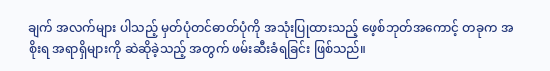ချက် အလက်များ ပါသည့် မှတ်ပုံတင်ဓာတ်ပုံကို အသုံးပြုထားသည့် ဖေ့စ်ဘုတ်အကောင့် တခုက အစိုးရ အရာရှိများကို ဆဲဆိုခဲ့သည့် အတွက် ဖမ်းဆီးခံရခြင်း ဖြစ်သည်။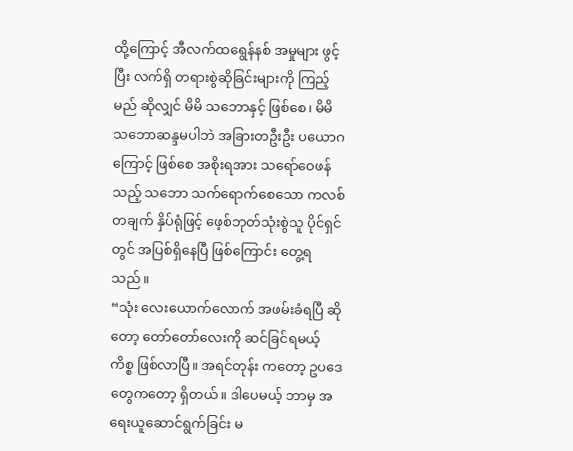ထို့ကြောင့် အီလက်ထရွေန်နစ် အမှုများ ဖွင့်ပြီး လက်ရှိ တရားစွဲဆိုခြင်းများကို ကြည့်မည် ဆိုလျှင် မိမိ သဘောနှင့် ဖြစ်စေ၊ မိမိ သဘောဆန္ဒမပါဘဲ အခြားတဦးဦး ပယောဂကြောင့် ဖြစ်စေ အစိုးရအား သရော်ဝေဖန်သည့် သဘော သက်ရောက်စေသော ကလစ်တချက် နှိပ်ရုံဖြင့် ဖေ့စ်ဘုတ်သုံးစွဲသူ ပိုင်ရှင်တွင် အပြစ်ရှိနေပြီ ဖြစ်ကြောင်း တွေ့ရသည်။
“သုံး လေးယောက်လောက် အဖမ်းခံရပြီ ဆိုတော့ တော်တော်လေးကို ဆင်ခြင်ရမယ့်ကိစ္စ ဖြစ်လာပြီ။ အရင်တုန်း ကတော့ ဥပဒေ တွေကတော့ ရှိတယ်။ ဒါပေမယ့် ဘာမှ အရေးယူဆောင်ရွက်ခြင်း မ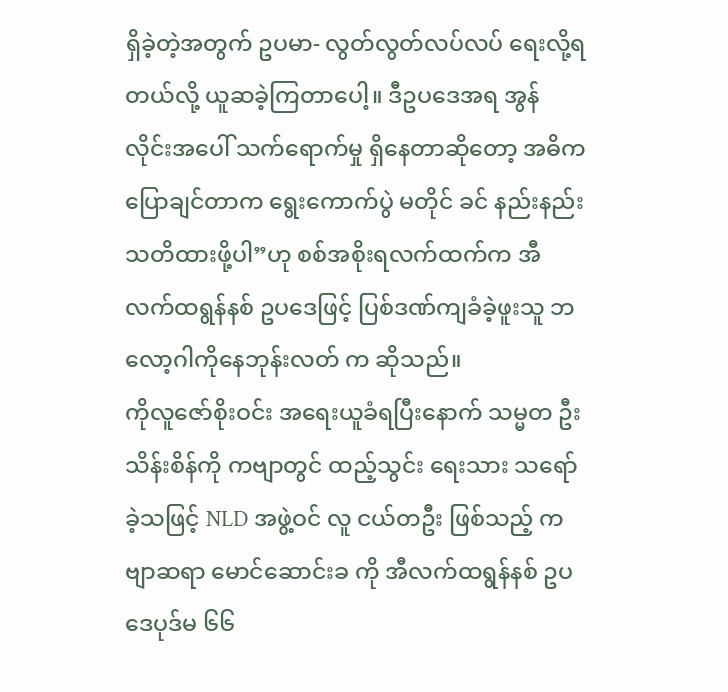ရှိခဲ့တဲ့အတွက် ဥပမာ- လွတ်လွတ်လပ်လပ် ရေးလို့ရတယ်လို့ ယူဆခဲ့ကြတာပေါ့။ ဒီဥပဒေအရ အွန်လိုင်းအပေါ် သက်ရောက်မှု ရှိနေတာဆိုတော့ အဓိက ပြောချင်တာက ရွေးကောက်ပွဲ မတိုင် ခင် နည်းနည်း သတိထားဖို့ပါ”ဟု စစ်အစိုးရလက်ထက်က အီလက်ထရွန်နစ် ဥပဒေဖြင့် ပြစ်ဒဏ်ကျခံခဲ့ဖူးသူ ဘလော့ဂါကိုနေဘုန်းလတ် က ဆိုသည်။
ကိုလူဇော်စိုးဝင်း အရေးယူခံရပြီးနောက် သမ္မတ ဦးသိန်းစိန်ကို ကဗျာတွင် ထည့်သွင်း ရေးသား သရော်ခဲ့သဖြင့် NLD အဖွဲ့ဝင် လူ ငယ်တဦး ဖြစ်သည့် ကဗျာဆရာ မောင်ဆောင်းခ ကို အီလက်ထရွန်နစ် ဥပဒေပုဒ်မ ၆၆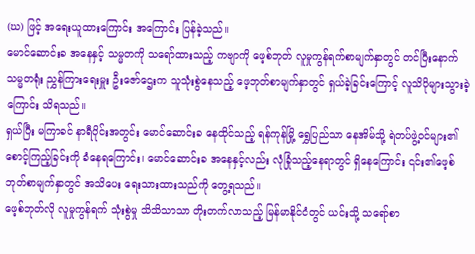(ဃ) ဖြင့် အရေးယူထားကြောင်း အကြောင်း ပြန်ခဲ့သည်။
မောင်ဆောင်းခ အနေနှင့် သမ္မတကို သရော်ထားသည့် ကဗျာကို ဖေ့စ်ဘုတ် လူမှုကွန်ရက်စာမျက်နှာတွင် တင်ပြီးနောက် သမ္မတရုံး ညွှန်ကြားရေးမှူး ဦးဇော်ဌေးက သူသုံးစွဲနေသည့် ဖေ့ဘုတ်စာမျက်နှာတွင် ရှယ်ခဲ့ခြင်းကြောင့် လူသိပိုများသွားခဲ့ကြောင်း သိရသည်။
ရှယ်ပြီး မကြာခင် နာရီပိုင်းအတွင်း မောင်ဆောင်းခ နေထိုင်သည့် ရန်ကုန်မြို့ ရွှေပြည်သာ နေအိမ်သို့ ရဲတပ်ဖွဲ့ဝင်များ၏ စောင့်ကြည့်ခြင်းကို ခံနေရကြောင်း၊ မောင်ဆောင်းခ အနေနှင့်လည်း လုံခြုံသည့်နေရာတွင် ရှိနေကြောင်း ၎င်း၏ဖေ့စ်ဘုတ်စာမျက်နှာတွင် အသိပေး ရေးသားထားသည်ကို တွေ့ရသည်။
ဖေ့စ်ဘုတ်လို လူမှုကွန်ရက် သုံးစွဲမှု သိသိသာသာ တိုးတက်လာသည့် မြန်မာနိုင်ငံတွင် ယင်းသို့ သရော်စာ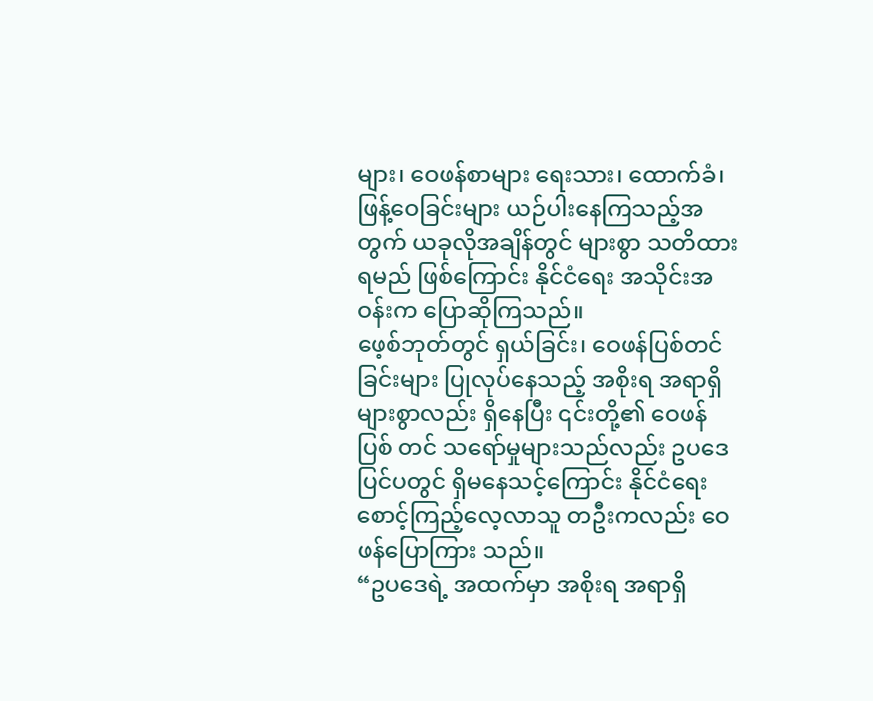များ၊ ဝေဖန်စာများ ရေးသား၊ ထောက်ခံ၊ ဖြန့်ဝေခြင်းများ ယဉ်ပါးနေကြသည့်အတွက် ယခုလိုအချိန်တွင် များစွာ သတိထားရမည် ဖြစ်ကြောင်း နိုင်ငံရေး အသိုင်းအဝန်းက ပြောဆိုကြသည်။
ဖေ့စ်ဘုတ်တွင် ရှယ်ခြင်း၊ ဝေဖန်ပြစ်တင်ခြင်းများ ပြုလုပ်နေသည့် အစိုးရ အရာရှိ များစွာလည်း ရှိနေပြီး ၎င်းတို့၏ ဝေဖန်ပြစ် တင် သရော်မှုများသည်လည်း ဥပဒေ ပြင်ပတွင် ရှိမနေသင့်ကြောင်း နိုင်ငံရေး စောင့်ကြည့်လေ့လာသူ တဦးကလည်း ဝေဖန်ပြောကြား သည်။
“ဥပဒေရဲ့ အထက်မှာ အစိုးရ အရာရှိ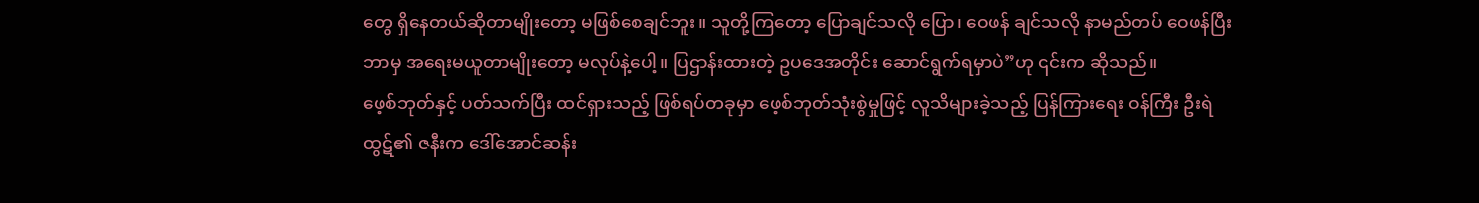တွေ ရှိနေတယ်ဆိုတာမျိုးတော့ မဖြစ်စေချင်ဘူး။ သူတို့ကြတော့ ပြောချင်သလို ပြော၊ ဝေဖန် ချင်သလို နာမည်တပ် ဝေဖန်ပြီး ဘာမှ အရေးမယူတာမျိုးတော့ မလုပ်နဲ့ပေါ့။ ပြဌာန်းထားတဲ့ ဥပဒေအတိုင်း ဆောင်ရွက်ရမှာပဲ”ဟု ၎င်းက ဆိုသည်။
ဖေ့စ်ဘုတ်နှင့် ပတ်သက်ပြီး ထင်ရှားသည့် ဖြစ်ရပ်တခုမှာ ဖေ့စ်ဘုတ်သုံးစွဲမှုဖြင့် လူသိများခဲ့သည့် ပြန်ကြားရေး ဝန်ကြီး ဦးရဲထွဋ်၏ ဇနီးက ဒေါ်အောင်ဆန်း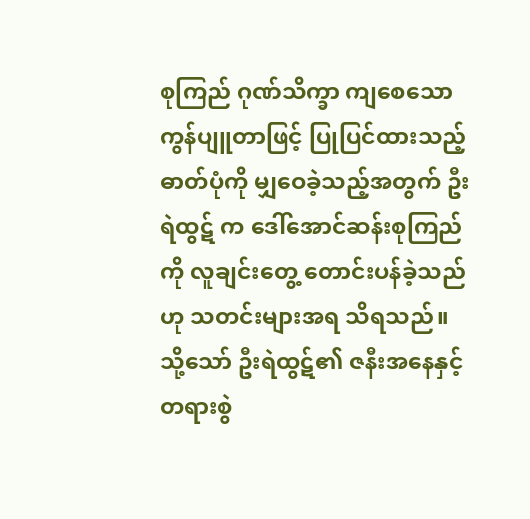စုကြည် ဂုဏ်သိက္ခာ ကျစေသော ကွန်ပျူတာဖြင့် ပြုပြင်ထားသည့် ဓာတ်ပုံကို မျှဝေခဲ့သည့်အတွက် ဦးရဲထွဋ် က ဒေါ်အောင်ဆန်းစုကြည်ကို လူချင်းတွေ့ တောင်းပန်ခဲ့သည်ဟု သတင်းများအရ သိရသည်။ သို့သော် ဦးရဲထွဋ်၏ ဇနီးအနေနှင့် တရားစွဲ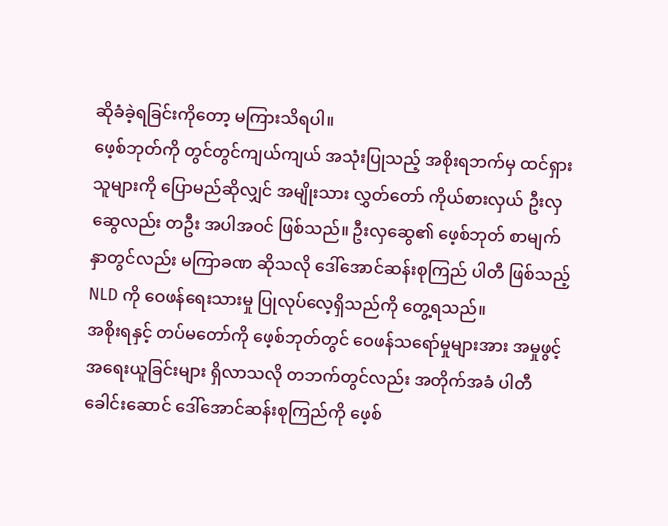ဆိုခံခဲ့ရခြင်းကိုတော့ မကြားသိရပါ။
ဖေ့စ်ဘုတ်ကို တွင်တွင်ကျယ်ကျယ် အသုံးပြုသည့် အစိုးရဘက်မှ ထင်ရှားသူများကို ပြောမည်ဆိုလျှင် အမျိုးသား လွှတ်တော် ကိုယ်စားလှယ် ဦးလှဆွေလည်း တဦး အပါအဝင် ဖြစ်သည်။ ဦးလှဆွေ၏ ဖေ့စ်ဘုတ် စာမျက်နှာတွင်လည်း မကြာခဏ ဆိုသလို ဒေါ်အောင်ဆန်းစုကြည် ပါတီ ဖြစ်သည့် NLD ကို ဝေဖန်ရေးသားမှု ပြုလုပ်လေ့ရှိသည်ကို တွေ့ရသည်။
အစိုးရနှင့် တပ်မတော်ကို ဖေ့စ်ဘုတ်တွင် ဝေဖန်သရော်မှုများအား အမှုဖွင့် အရေးယူခြင်းများ ရှိလာသလို တဘက်တွင်လည်း အတိုက်အခံ ပါတီ ခေါင်းဆောင် ဒေါ်အောင်ဆန်းစုကြည်ကို ဖေ့စ်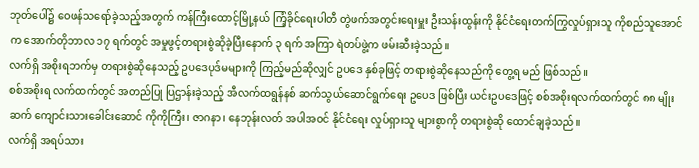ဘုတ်ပေါ်၌ ဝေဖန်သရော်ခဲ့သည့်အတွက် ကန်ကြီးထောင့်မြို့နယ် ကြံ့ခိုင်ရေးပါတီ တွဲဖက်အတွင်းရေးမှူး ဦးသန်းထွန်းကို နိုင်ငံရေးတက်ကြွလှုပ်ရှားသူ ကိုစည်သူအောင်က အောက်တိုဘာလ ၁၇ ရက်တွင် အမှုဖွင့်တရားစွဲဆိုခဲ့ပြီးနောက် ၃ ရက် အကြာ ရဲတပ်ဖွဲ့က ဖမ်းဆီးခဲ့သည်။
လက်ရှိ အစိုးရဘက်မှ တရားစွဲဆိုနေသည့် ဥပဒေပုဒ်မများကို ကြည့်မည်ဆိုလျှင် ဥပဒေ နှစ်ခုဖြင့် တရားစွဲဆိုနေသည်ကို တွေ့ရ မည် ဖြစ်သည်။
စစ်အစိုးရ လက်ထက်တွင် အတည်ပြု ပြဌာန်းခဲ့သည့် အီလက်ထရွန်နစ် ဆက်သွယ်ဆောင်ရွက်ရေး ဥပေဒ ဖြစ်ပြီး ယင်းဥပဒေဖြင့် စစ်အစိုးရလက်ထက်တွင် ၈၈ မျိုးဆက် ကျောင်းသားခေါင်းဆောင် ကိုကိုကြီး၊ ဇာဂနာ၊ နေဘုန်းလတ် အပါအဝင် နိုင်ငံရေး လှုပ်ရှားသူ များစွာကို တရားစွဲဆို ထောင်ချခဲ့သည်။
လက်ရှိ အရပ်သား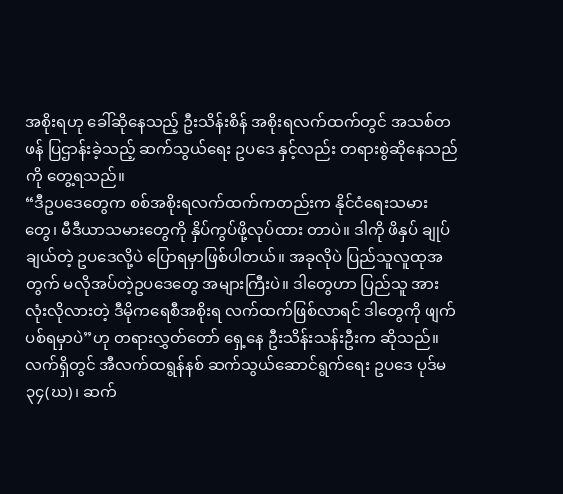အစိုးရဟု ခေါ်ဆိုနေသည့် ဦးသိန်းစိန် အစိုးရလက်ထက်တွင် အသစ်တဖန် ပြဌာန်းခဲ့သည့် ဆက်သွယ်ရေး ဥပဒေ နှင့်လည်း တရားစွဲဆိုနေသည်ကို တွေ့ရသည်။
“ဒီဥပဒေတွေက စစ်အစိုးရလက်ထက်ကတည်းက နိုင်ငံရေးသမားတွေ၊ မီဒီယာသမားတွေကို နှိပ်ကွပ်ဖို့လုပ်ထား တာပဲ။ ဒါကို ဖိနှပ် ချုပ်ချယ်တဲ့ ဥပဒေလို့ပဲ ပြောရမှာဖြစ်ပါတယ်။ အခုလိုပဲ ပြည်သူလူထုအတွက် မလိုအပ်တဲ့ဥပဒေတွေ အများကြီးပဲ။ ဒါတွေဟာ ပြည်သူ အားလုံးလိုလားတဲ့ ဒီမိုကရေစီအစိုးရ လက်ထက်ဖြစ်လာရင် ဒါတွေကို ဖျက်ပစ်ရမှာပဲ”ဟု တရားလွှတ်တော် ရှေ့နေ ဦးသိန်းသန်းဦးက ဆိုသည်။
လက်ရှိတွင် အီလက်ထရွန်နစ် ဆက်သွယ်ဆောင်ရွက်ရေး ဥပဒေ ပုဒ်မ ၃၄(ဃ)၊ ဆက်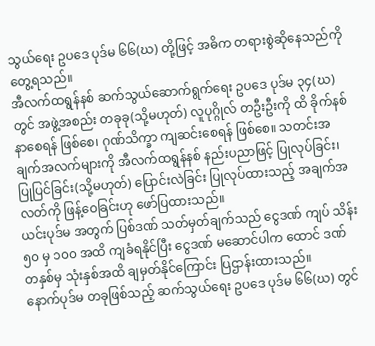သွယ်ရေး ဥပဒေ ပုဒ်မ ၆၆(ဃ) တို့ဖြင့် အဓိက တရားစွဲဆိုနေသည်ကို တွေ့ရသည်။
အီလက်ထရွန်နစ် ဆက်သွယ်ဆောက်ရွက်ရေး ဥပဒေ ပုဒ်မ ၃၄(ဃ) တွင် အဖွဲ့အစည်း တခုခု(သို့မဟုတ်) လူပုဂ္ဂိုလ် တဦးဦးကို ထိ ခိုက်နစ်နာစေရန် ဖြစ်စေ၊ ဂုဏ်သိက္ခာ ကျဆင်းစေရန် ဖြစ်စေ။ သတင်းအချက်အလက်များကို အီလက်ထရွန်နစ် နည်းပညာဖြင့် ပြုလုပ်ခြင်း၊ ပြုပြင်ခြင်း(သို့မဟုတ်) ပြောင်းလဲခြင်း ပြုလုပ်ထားသည့် အချက်အလတ်ကို ဖြန့်ဝေခြင်းဟု ဖော်ပြထားသည်။
ယင်းပုဒ်မ အတွက် ပြစ်ဒဏ် သတ်မှတ်ချက်သည် ငွေဒဏ် ကျပ် သိန်း ၅၀ မှ ၁၀၀ အထိ ကျခံရနိုင်ပြီး ငွေဒဏ် မဆောင်ပါက ထောင် ဒဏ် တနှစ်မှ သုံးနှစ်အထိ ချမှတ်နိုင်ကြောင်း ပြဌာန်းထားသည်။
နောက်ပုဒ်မ တခုဖြစ်သည့် ဆက်သွယ်ရေး ဥပဒေ ပုဒ်မ ၆၆(ဃ) တွင်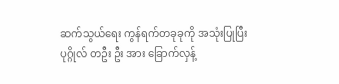ဆက်သွယ်ရေး ကွန်ရက်တခုခုကို အသုံးပြုပြီး ပုဂ္ဂိုလ် တဦး ဦး အား ခြောက်လှန့်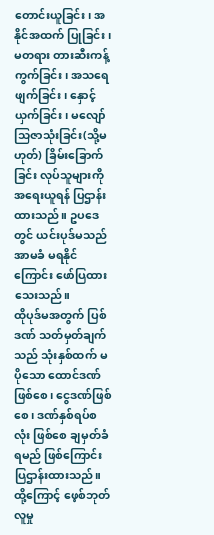တောင်းယူခြင်း၊ အနိုင်အထက် ပြုခြင်း၊ မတရား တားဆီးကန့်ကွက်ခြင်း၊ အသရေဖျက်ခြင်း၊ နှောင့်ယှက်ခြင်း၊ မလျော်သြဇာသုံးခြင်း(သို့မဟုတ်) ခြိမ်းခြောက်ခြင်း လုပ်သူများကို အရေးယူရန် ပြဌာန်းထားသည်။ ဥပဒေတွင် ယင်းပုဒ်မသည် အာမခံ မရနိုင်ကြောင်း ဖော်ပြထားသေးသည်။
ထိုပုဒ်မအတွက် ပြစ်ဒဏ် သတ်မှတ်ချက်သည် သုံးနှစ်ထက် မပိုသော ထောင်ဒဏ်ဖြစ်စေ၊ ငွေဒဏ်ဖြစ်စေ၊ ဒဏ်နှစ်ရပ်စလုံး ဖြစ်စေ ချမှတ်ခံရမည် ဖြစ်ကြောင်း ပြဌာန်းထားသည်။
ထို့ကြောင့် ဖေ့စ်ဘုတ် လူမှု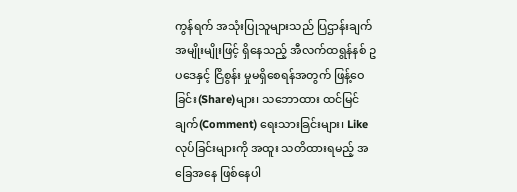ကွန်ရက် အသုံးပြုသူများသည် ပြဌာန်းချက် အမျိုးမျိုးဖြင့် ရှိနေသည့် အီလက်ထရွန်နစ် ဥပဒေနှင့် ငြိစွန်း မှုမရှိစေရန်အတွက် ဖြန့်ဝေခြင်း(Share)များ၊ သဘောထား ထင်မြင်ချက်(Comment) ရေးသားခြင်းများ၊ Like လုပ်ခြင်းများကို အထူး သတိထားရမည့် အခြေအနေ ဖြစ်နေပါ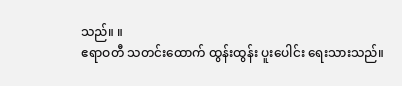သည်။ ။
ဧရာဝတီ သတင်းထောက် ထွန်းထွန်း ပူးပေါင်း ရေးသားသည်။